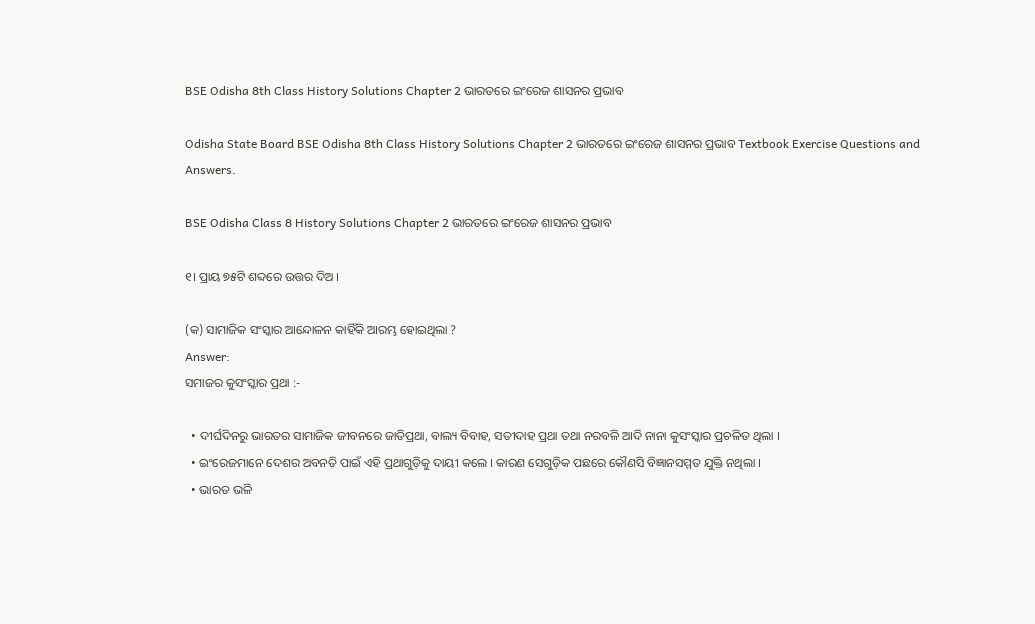BSE Odisha 8th Class History Solutions Chapter 2 ଭାରତରେ ଇଂରେଜ ଶାସନର ପ୍ରଭାବ

Odisha State Board BSE Odisha 8th Class History Solutions Chapter 2 ଭାରତରେ ଇଂରେଜ ଶାସନର ପ୍ରଭାବ Textbook Exercise Questions and Answers.

BSE Odisha Class 8 History Solutions Chapter 2 ଭାରତରେ ଇଂରେଜ ଶାସନର ପ୍ରଭାବ

୧। ପ୍ରାୟ ୭୫ଟି ଶବ୍ଦରେ ଉତ୍ତର ଦିଅ ।

(କ) ସାମାଜିକ ସଂସ୍କାର ଆନ୍ଦୋଳନ କାହିଁକି ଆରମ୍ଭ ହୋଇଥିଲା ?
Answer:
ସମାଜର କୁସଂସ୍କାର ପ୍ରଥା :-

  • ଦୀର୍ଘଦିନରୁ ଭାରତର ସାମାଜିକ ଜୀବନରେ ଜାତିପ୍ରଥା, ବାଲ୍ୟ ବିବାହ, ସତୀଦାହ ପ୍ରଥା ତଥା ନରବଳି ଆଦି ନାନା କୁସଂସ୍କାର ପ୍ରଚଳିତ ଥିଲା ।
  • ଇଂରେଜମାନେ ଦେଶର ଅବନତି ପାଇଁ ଏହି ପ୍ରଥାଗୁଡ଼ିକୁ ଦାୟୀ କଲେ । କାରଣ ସେଗୁଡ଼ିକ ପଛରେ କୌଣସି ବିଜ୍ଞାନସମ୍ମତ ଯୁକ୍ତି ନଥିଲା ।
  • ଭାରତ ଭଳି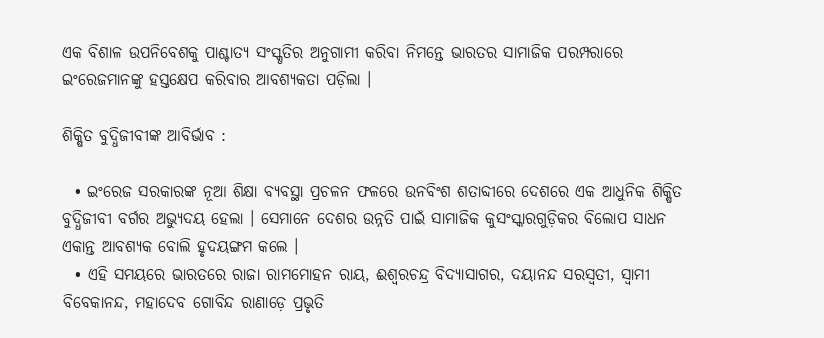ଏକ ବିଶାଳ ଉପନିବେଶକୁ ପାଶ୍ଚାତ୍ୟ ସଂସ୍କୃତିର ଅନୁଗାମୀ କରିବା ନିମନ୍ତେ ଭାରତର ସାମାଜିକ ପରମ୍ପରାରେ ଇଂରେଜମାନଙ୍କୁ ହସ୍ତକ୍ଷେପ କରିବାର ଆବଶ୍ୟକତା ପଡ଼ିଲା ।

ଶିକ୍ଷିତ ବୁଦ୍ଧିଜୀବୀଙ୍କ ଆବିର୍ଭାବ :

  • ଇଂରେଜ ସରକାରଙ୍କ ନୂଆ ଶିକ୍ଷା ବ୍ୟବସ୍ଥା ପ୍ରଚଳନ ଫଳରେ ଉନବିଂଶ ଶତାବ୍ଦୀରେ ଦେଶରେ ଏକ ଆଧୁନିକ ଶିକ୍ଷିତ ବୁଦ୍ଧିଜୀବୀ ବର୍ଗର ଅଭ୍ୟୁଦୟ ହେଲା । ସେମାନେ ଦେଶର ଉନ୍ନତି ପାଇଁ ସାମାଜିକ କୁସଂସ୍କାରଗୁଡ଼ିକର ବିଲୋପ ସାଧନ ଏକାନ୍ତ ଆବଶ୍ୟକ ବୋଲି ହୃଦୟଙ୍ଗମ କଲେ ।
  • ଏହି ସମୟରେ ଭାରତରେ ରାଜା ରାମମୋହନ ରାୟ, ଈଶ୍ଵରଚନ୍ଦ୍ର ବିଦ୍ୟାସାଗର, ଦୟାନନ୍ଦ ସରସ୍ଵତୀ, ସ୍ଵାମୀ ବିବେକାନନ୍ଦ, ମହାଦେବ ଗୋବିନ୍ଦ ରାଣାଡ଼େ ପ୍ରଭୃତି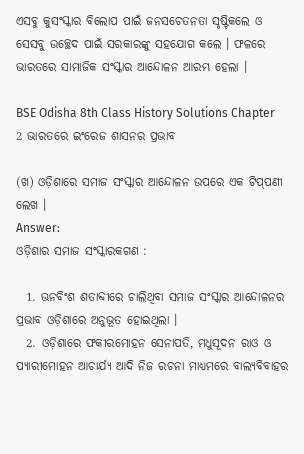ଏସବୁ କୁସଂସ୍କାର ବିଲୋପ ପାଇଁ ଜନସଚେତନତା ସୃଷ୍ଟିକଲେ ଓ ସେସବୁ ଉଚ୍ଛେଦ ପାଇଁ ସରକାରଙ୍କୁ ସହଯୋଗ କଲେ । ଫଳରେ ଭାରତରେ ସାମାଜିକ ସଂସ୍କାର ଆନ୍ଦୋଳନ ଆରମ୍ଭ ହେଲା ।

BSE Odisha 8th Class History Solutions Chapter 2 ଭାରତରେ ଇଂରେଜ ଶାସନର ପ୍ରଭାବ

(ଖ) ଓଡ଼ିଶାରେ ସମାଜ ସଂସ୍କାର ଆନ୍ଦୋଳନ ଉପରେ ଏକ ଟିପ୍‌ପଣୀ ଲେଖ ।
Answer:
ଓଡ଼ିଶାର ସମାଜ ସଂସ୍କାରକଗଣ :

  1. ଊନବିଂଶ ଶତାବ୍ଦୀରେ ଚାଲିଥିବା ସମାଜ ସଂସ୍କାର ଆନ୍ଦୋଳନର ପ୍ରଭାବ ଓଡ଼ିଶାରେ ଅନୁଭୂତ ହୋଇଥିଲା ।
  2. ଓଡ଼ିଶାରେ ଫକୀରମୋହନ ସେନାପତି, ମଧୁସୂଦନ ରାଓ ଓ ପ୍ୟାରୀମୋହନ ଆଚାର୍ଯ୍ୟ ଆଦି ନିଜ ରଚନା ମାଧ୍ୟମରେ ବାଲ୍ୟବିବାହର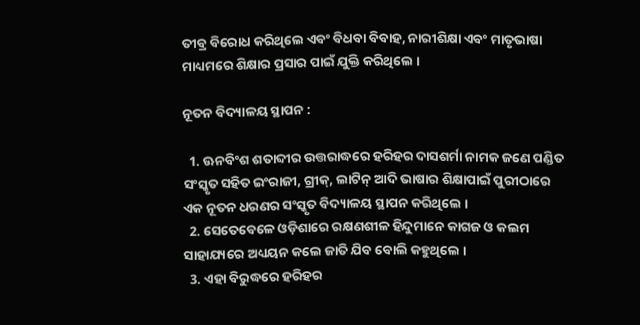ତୀବ୍ର ବିରୋଧ କରିଥିଲେ ଏବଂ ବିଧବା ବିବାହ, ନାରୀଶିକ୍ଷା ଏବଂ ମାତୃଭାଷା ମାଧ୍ୟମରେ ଶିକ୍ଷାର ପ୍ରସାର ପାଇଁ ଯୁକ୍ତି କରିଥିଲେ ।

ନୂତନ ବିଦ୍ୟାଳୟ ସ୍ଥାପନ :

  1. ଊନବିଂଶ ଶତାବ୍ଦୀର ଉତ୍ତରାଦ୍ଧରେ ହରିହର ଦାସଶର୍ମା ନାମକ ଜଣେ ପଣ୍ଡିତ ସଂସ୍କୃତ ସହିତ ଇଂରାଜୀ, ଗ୍ରୀକ୍, ଲାଟିନ୍ ଆଦି ଭାଷାର ଶିକ୍ଷାପାଇଁ ପୁରୀଠାରେ ଏକ ନୂତନ ଧରଣର ସଂସ୍କୃତ ବିଦ୍ୟାଳୟ ସ୍ଥାପନ କରିଥିଲେ ।
  2. ସେତେବେଳେ ଓଡ଼ିଶାରେ ରକ୍ଷଣଶୀଳ ହିନ୍ଦୁମାନେ କାଗଜ ଓ କଲମ ସାହାଯ୍ୟରେ ଅଧ୍ୟୟନ କଲେ ଜାତି ଯିବ ବୋଲି କହୁଥିଲେ ।
  3. ଏହା ବିରୁଦ୍ଧରେ ହରିହର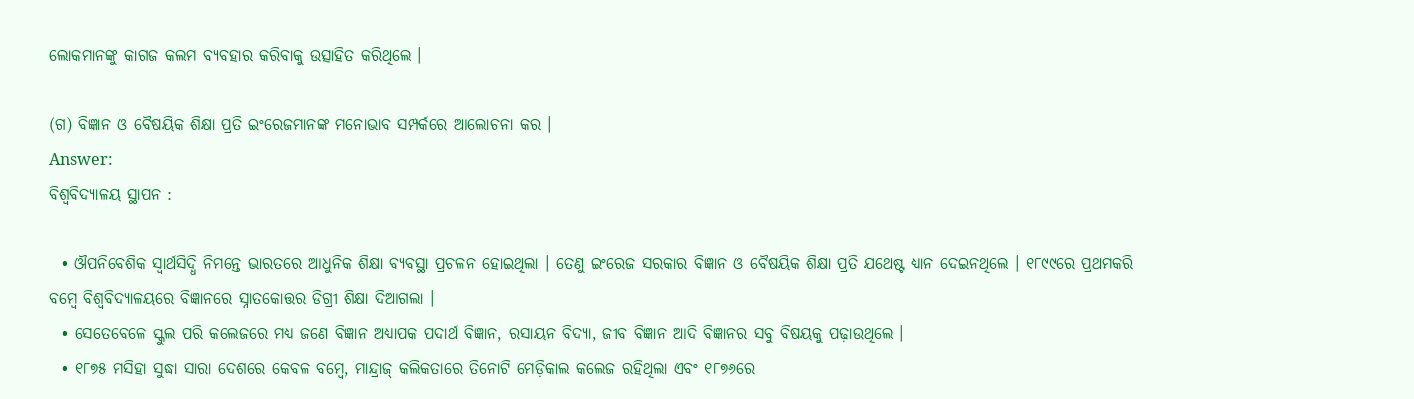ଲୋକମାନଙ୍କୁ କାଗଜ କଲମ ବ୍ୟବହାର କରିବାକୁ ଉତ୍ସାହିତ କରିଥିଲେ ।

(ଗ) ବିଜ୍ଞାନ ଓ ବୈଷୟିକ ଶିକ୍ଷା ପ୍ରତି ଇଂରେଜମାନଙ୍କ ମନୋଭାବ ସମ୍ପର୍କରେ ଆଲୋଚନା କର ।
Answer:
ବିଶ୍ବବିଦ୍ୟାଳୟ ସ୍ଥାପନ :

  • ଔପନିବେଶିକ ସ୍ଵାର୍ଥସିଦ୍ଧି ନିମନ୍ତେ ଭାରତରେ ଆଧୁନିକ ଶିକ୍ଷା ବ୍ୟବସ୍ଥା ପ୍ରଚଳନ ହୋଇଥିଲା । ତେଣୁ ଇଂରେଜ ସରକାର ବିଜ୍ଞାନ ଓ ବୈଷୟିକ ଶିକ୍ଷା ପ୍ରତି ଯଥେଷ୍ଟ ଧ୍ୟାନ ଦେଇନଥିଲେ । ୧୮୯୯ରେ ପ୍ରଥମକରି ବମ୍ବେ ବିଶ୍ଵବିଦ୍ୟାଳୟରେ ବିଜ୍ଞାନରେ ସ୍ନାତକୋତ୍ତର ଡିଗ୍ରୀ ଶିକ୍ଷା ଦିଆଗଲା ।
  • ସେତେବେଳେ ସ୍କୁଲ ପରି କଲେଜରେ ମଧ୍ୟ ଜଣେ ବିଜ୍ଞାନ ଅଧ୍ୟାପକ ପଦାର୍ଥ ବିଜ୍ଞାନ, ରସାୟନ ବିଦ୍ୟା, ଜୀବ ବିଜ୍ଞାନ ଆଦି ବିଜ୍ଞାନର ସବୁ ବିଷୟକୁ ପଢ଼ାଉଥିଲେ ।
  • ୧୮୭୫ ମସିହା ସୁଦ୍ଧା ସାରା ଦେଶରେ କେବଳ ବମ୍ବେ, ମାନ୍ଦ୍ରାଜ୍ କଲିକତାରେ ତିନୋଟି ମେଡ଼ିକାଲ କଲେଜ ରହିଥିଲା ଏବଂ ୧୮୭୬ରେ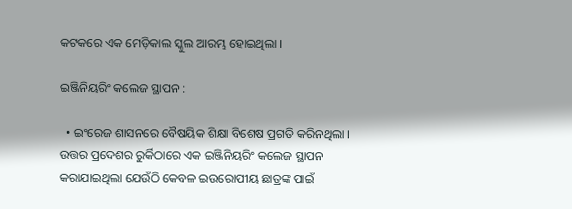କଟକରେ ଏକ ମେଡ଼ିକାଲ ସ୍କୁଲ ଆରମ୍ଭ ହୋଇଥିଲା ।

ଇଞ୍ଜିନିୟରିଂ କଲେଜ ସ୍ଥାପନ :

  • ଇଂରେଜ ଶାସନରେ ବୈଷୟିକ ଶିକ୍ଷା ବିଶେଷ ପ୍ରଗତି କରିନଥିଲା । ଉତ୍ତର ପ୍ରଦେଶର ରୁର୍କିଠାରେ ଏକ ଇଞ୍ଜିନିୟରିଂ କଲେଜ ସ୍ଥାପନ କରାଯାଇଥିଲା ଯେଉଁଠି କେବଳ ଇଉରୋପୀୟ ଛାତ୍ରଙ୍କ ପାଇଁ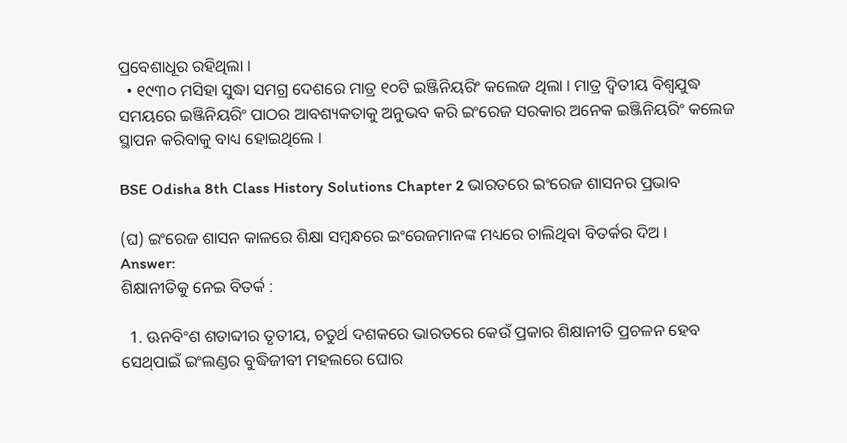ପ୍ରବେଶାଧୂର ରହିଥିଲା ।
  • ୧୯୩୦ ମସିହା ସୁଦ୍ଧା ସମଗ୍ର ଦେଶରେ ମାତ୍ର ୧୦ଟି ଇଞ୍ଜିନିୟରିଂ କଲେଜ ଥିଲା । ମାତ୍ର ଦ୍ଵିତୀୟ ବିଶ୍ୱଯୁଦ୍ଧ ସମୟରେ ଇଞ୍ଜିନିୟରିଂ ପାଠର ଆବଶ୍ୟକତାକୁ ଅନୁଭବ କରି ଇଂରେଜ ସରକାର ଅନେକ ଇଞ୍ଜିନିୟରିଂ କଲେଜ ସ୍ଥାପନ କରିବାକୁ ବାଧ୍ୟ ହୋଇଥିଲେ ।

BSE Odisha 8th Class History Solutions Chapter 2 ଭାରତରେ ଇଂରେଜ ଶାସନର ପ୍ରଭାବ

(ଘ) ଇଂରେଜ ଶାସନ କାଳରେ ଶିକ୍ଷା ସମ୍ବନ୍ଧରେ ଇଂରେଜମାନଙ୍କ ମଧ୍ୟରେ ଚାଲିଥିବା ବିତର୍କର ଦିଅ ।
Answer:
ଶିକ୍ଷାନୀତିକୁ ନେଇ ବିତର୍କ :

  1. ଊନବିଂଶ ଶତାବ୍ଦୀର ତୃତୀୟ, ଚତୁର୍ଥ ଦଶକରେ ଭାରତରେ କେଉଁ ପ୍ରକାର ଶିକ୍ଷାନୀତି ପ୍ରଚଳନ ହେବ ସେଥ୍‌ପାଇଁ ଇଂଲଣ୍ଡର ବୁଦ୍ଧିଜୀବୀ ମହଲରେ ଘୋର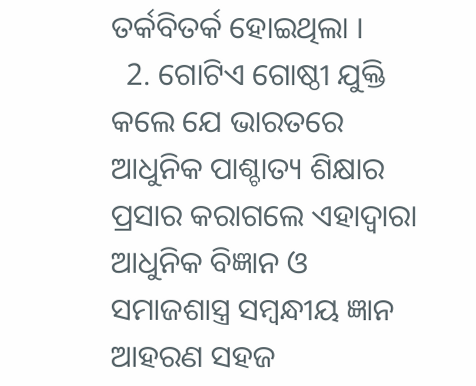ତର୍କବିତର୍କ ହୋଇଥିଲା ।
  2. ଗୋଟିଏ ଗୋଷ୍ଠୀ ଯୁକ୍ତି କଲେ ଯେ ଭାରତରେ ଆଧୁନିକ ପାଶ୍ଚାତ୍ୟ ଶିକ୍ଷାର ପ୍ରସାର କରାଗଲେ ଏହାଦ୍ଵାରା ଆଧୁନିକ ବିଜ୍ଞାନ ଓ ସମାଜଶାସ୍ତ୍ର ସମ୍ବନ୍ଧୀୟ ଜ୍ଞାନ ଆହରଣ ସହଜ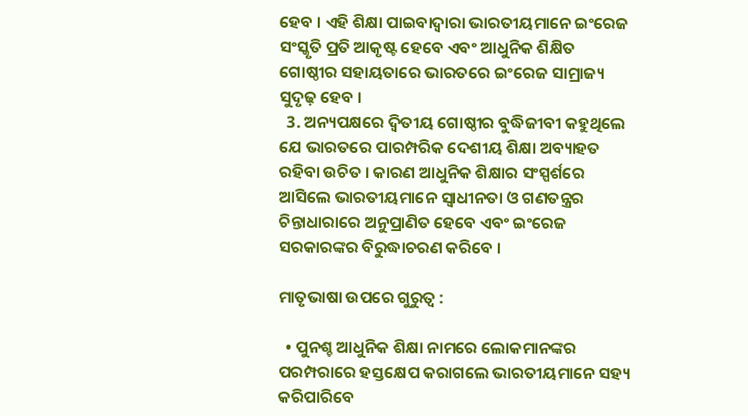ହେବ । ଏହି ଶିକ୍ଷା ପାଇବାଦ୍ୱାରା ଭାରତୀୟମାନେ ଇଂରେଜ ସଂସ୍କୃତି ପ୍ରତି ଆକୃଷ୍ଟ ହେବେ ଏବଂ ଆଧୁନିକ ଶିକ୍ଷିତ ଗୋଷ୍ଠୀର ସହାୟତାରେ ଭାରତରେ ଇଂରେଜ ସାମ୍ରାଜ୍ୟ ସୁଦୃଢ଼ ହେବ ।
  3. ଅନ୍ୟପକ୍ଷରେ ଦ୍ବିତୀୟ ଗୋଷ୍ଠୀର ବୁଦ୍ଧିଜୀବୀ କହୁଥିଲେ ଯେ ଭାରତରେ ପାରମ୍ପରିକ ଦେଶୀୟ ଶିକ୍ଷା ଅବ୍ୟାହତ ରହିବା ଉଚିତ । କାରଣ ଆଧୁନିକ ଶିକ୍ଷାର ସଂସ୍ପର୍ଶରେ ଆସିଲେ ଭାରତୀୟମାନେ ସ୍ବାଧୀନତା ଓ ଗଣତନ୍ତ୍ରର ଚିନ୍ତାଧାରାରେ ଅନୁପ୍ରାଣିତ ହେବେ ଏବଂ ଇଂରେଜ ସରକାରଙ୍କର ବିରୁଦ୍ଧାଚରଣ କରିବେ ।

ମାତୃଭାଷା ଉପରେ ଗୁରୁତ୍ଵ :

  • ପୁନଶ୍ଚ ଆଧୁନିକ ଶିକ୍ଷା ନାମରେ ଲୋକମାନଙ୍କର ପରମ୍ପରାରେ ହସ୍ତକ୍ଷେପ କରାଗଲେ ଭାରତୀୟମାନେ ସହ୍ୟ କରିପାରିବେ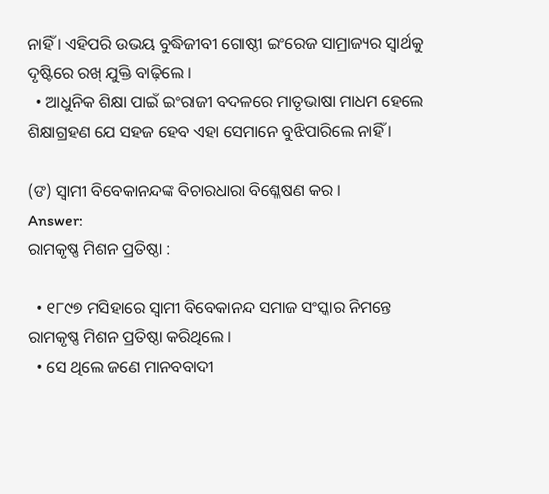ନାହିଁ । ଏହିପରି ଉଭୟ ବୁଦ୍ଧିଜୀବୀ ଗୋଷ୍ଠୀ ଇଂରେଜ ସାମ୍ରାଜ୍ୟର ସ୍ୱାର୍ଥକୁ ଦୃଷ୍ଟିରେ ରଖ୍ ଯୁକ୍ତି ବାଢ଼ିଲେ ।
  • ଆଧୁନିକ ଶିକ୍ଷା ପାଇଁ ଇଂରାଜୀ ବଦଳରେ ମାତୃଭାଷା ମାଧମ ହେଲେ ଶିକ୍ଷାଗ୍ରହଣ ଯେ ସହଜ ହେବ ଏହା ସେମାନେ ବୁଝିପାରିଲେ ନାହିଁ ।

(ଙ) ସ୍ଵାମୀ ବିବେକାନନ୍ଦଙ୍କ ବିଚାରଧାରା ବିଶ୍ଳେଷଣ କର ।
Answer:
ରାମକୃଷ୍ଣ ମିଶନ ପ୍ରତିଷ୍ଠା :

  • ୧୮୯୭ ମସିହାରେ ସ୍ଵାମୀ ବିବେକାନନ୍ଦ ସମାଜ ସଂସ୍କାର ନିମନ୍ତେ ରାମକୃଷ୍ଣ ମିଶନ ପ୍ରତିଷ୍ଠା କରିଥିଲେ ।
  • ସେ ଥିଲେ ଜଣେ ମାନବବାଦୀ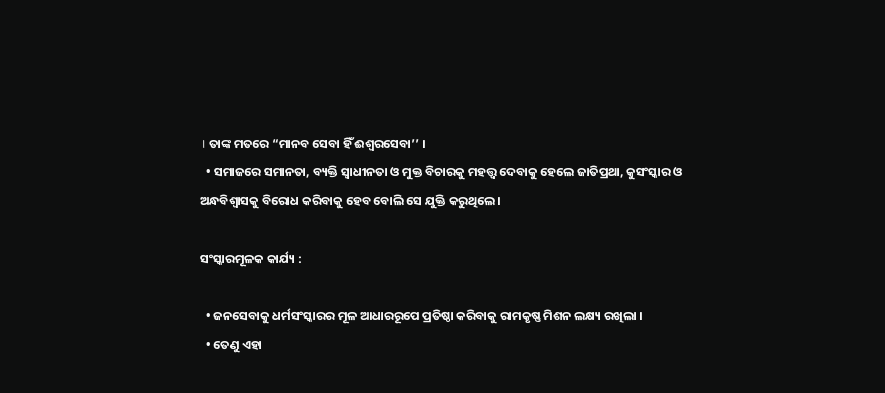। ତାଙ୍କ ମତରେ “ମାନବ ସେବା ହିଁ ଈଶ୍ଵରସେବା’’ ।
  • ସମାଜରେ ସମାନତା, ବ୍ୟକ୍ତି ସ୍ଵାଧୀନତା ଓ ମୁକ୍ତ ବିଚାରକୁ ମହତ୍ତ୍ବ ଦେବାକୁ ହେଲେ ଜାତିପ୍ରଥା, କୁସଂସ୍କାର ଓ ଅନ୍ଧବିଶ୍ୱାସକୁ ବିରୋଧ କରିବାକୁ ହେବ ବୋଲି ସେ ଯୁକ୍ତି କରୁଥିଲେ ।

ସଂସ୍କାରମୂଳକ କାର୍ଯ୍ୟ :

  • ଜନସେବାକୁ ଧର୍ମସଂସ୍କାରର ମୂଳ ଆଧାରରୂପେ ପ୍ରତିଷ୍ଠା କରିବାକୁ ରାମକୃଷ୍ଣ ମିଶନ ଲକ୍ଷ୍ୟ ରଖିଲା ।
  • ତେଣୁ ଏହା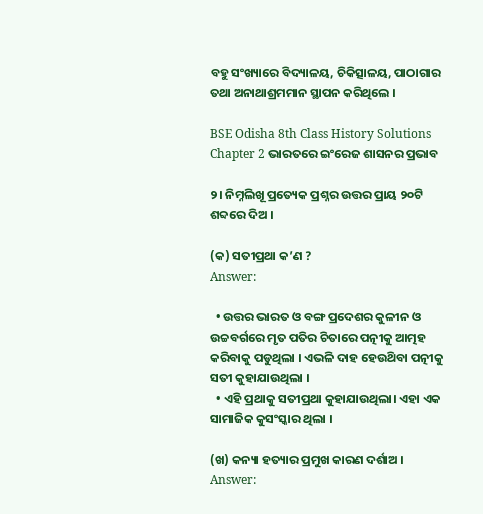ବହୁ ସଂଖ୍ୟାରେ ବିଦ୍ୟାଳୟ, ଚିକିତ୍ସାଳୟ, ପାଠାଗାର ତଥା ଅନାଥାଶ୍ରମମାନ ସ୍ଥାପନ କରିଥିଲେ ।

BSE Odisha 8th Class History Solutions Chapter 2 ଭାରତରେ ଇଂରେଜ ଶାସନର ପ୍ରଭାବ

୨। ନିମ୍ନଲିଖୂ ପ୍ରତ୍ୟେକ ପ୍ରଶ୍ନର ଉତ୍ତର ପ୍ରାୟ ୨୦ଟି ଶବ୍ଦରେ ଦିଅ ।

(କ) ସତୀପ୍ରଥା କ’ଣ ?
Answer:

  • ଉତ୍ତର ଭାରତ ଓ ବଙ୍ଗ ପ୍ରଦେଶର କୁଳୀନ ଓ ଉଚ୍ଚବର୍ଗରେ ମୃତ ପତିର ଚିତାରେ ପତ୍ନୀକୁ ଆତ୍ମହ କରିବାକୁ ପଡୁଥିଲା । ଏଭଳି ଦାହ ହେଉଥ‌ିବା ପତ୍ନୀକୁ ସତୀ କୁହାଯାଉଥିଲା ।
  • ଏହି ପ୍ରଥାକୁ ସତୀପ୍ରଥା କୁହାଯାଉଥିଲା। ଏହା ଏକ ସାମାଜିକ କୁସଂସ୍କାର ଥିଲା ।

(ଖ) କନ୍ୟା ହତ୍ୟାର ପ୍ରମୁଖ କାରଣ ଦର୍ଶାଅ ।
Answer: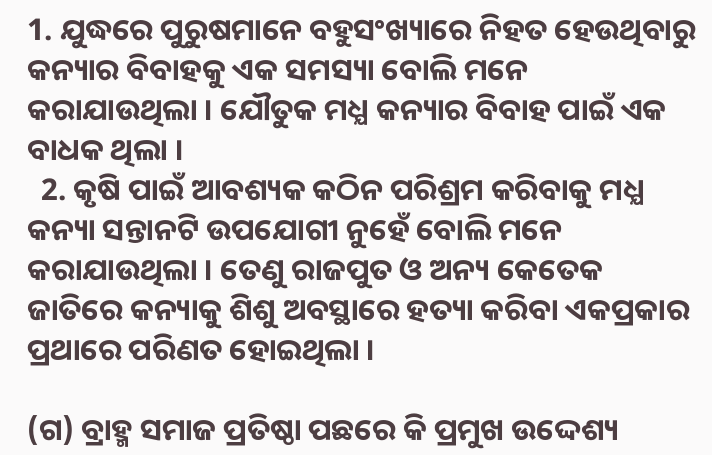1. ଯୁଦ୍ଧରେ ପୁରୁଷମାନେ ବହୁସଂଖ୍ୟାରେ ନିହତ ହେଉଥିବାରୁ କନ୍ୟାର ବିବାହକୁ ଏକ ସମସ୍ୟା ବୋଲି ମନେ କରାଯାଉଥିଲା । ଯୌତୁକ ମଧ୍ଯ କନ୍ୟାର ବିବାହ ପାଇଁ ଏକ ବାଧକ ଥିଲା ।
  2. କୃଷି ପାଇଁ ଆବଶ୍ୟକ କଠିନ ପରିଶ୍ରମ କରିବାକୁ ମଧ୍ଯ କନ୍ୟା ସନ୍ତାନଟି ଉପଯୋଗୀ ନୁହେଁ ବୋଲି ମନେ କରାଯାଉଥିଲା । ତେଣୁ ରାଜପୁତ ଓ ଅନ୍ୟ କେତେକ ଜାତିରେ କନ୍ୟାକୁ ଶିଶୁ ଅବସ୍ଥାରେ ହତ୍ୟା କରିବା ଏକପ୍ରକାର ପ୍ରଥାରେ ପରିଣତ ହୋଇଥିଲା ।

(ଗ) ବ୍ରାହ୍ମ ସମାଜ ପ୍ରତିଷ୍ଠା ପଛରେ କି ପ୍ରମୁଖ ଉଦ୍ଦେଶ୍ୟ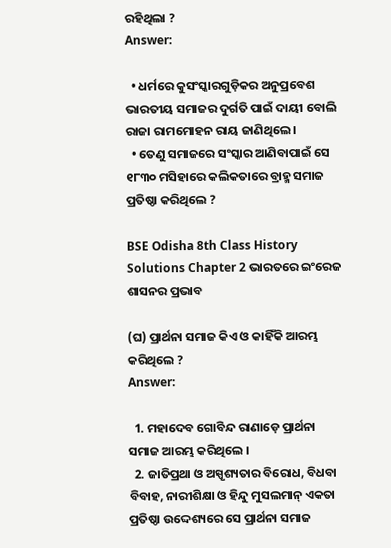ରହିଥିଲା ?
Answer:

  • ଧର୍ମରେ କୁସଂସ୍କାରଗୁଡ଼ିକର ଅନୁପ୍ରବେଶ ଭାରତୀୟ ସମାଜର ଦୁର୍ଗତି ପାଇଁ ଦାୟୀ ବୋଲି ରାଜା ରାମମୋହନ ରାୟ ଜାଣିଥିଲେ ।
  • ତେଣୁ ସମାଜରେ ସଂସ୍କାର ଆଣିବାପାଇଁ ସେ ୧୮୩୦ ମସିହାରେ କଲିକତାରେ ବ୍ରାହ୍ମ ସମାଜ ପ୍ରତିଷ୍ଠା କରିଥିଲେ ?

BSE Odisha 8th Class History Solutions Chapter 2 ଭାରତରେ ଇଂରେଜ ଶାସନର ପ୍ରଭାବ

(ଘ) ପ୍ରାର୍ଥନା ସମାଜ କିଏ ଓ କାହିଁକି ଆରମ୍ଭ କରିଥିଲେ ?
Answer:

  1. ମହାଦେବ ଗୋବିନ୍ଦ ରାଣାଡ଼େ ପ୍ରାର୍ଥନା ସମାଜ ଆରମ୍ଭ କରିଥିଲେ ।
  2. ଜାତିପ୍ରଥା ଓ ଅସ୍ପୃଶ୍ୟତାର ବିରୋଧ, ବିଧବା ବିବାହ, ନାରୀଶିକ୍ଷା ଓ ହିନ୍ଦୁ ମୁସଲମାନ୍ ଏକତା ପ୍ରତିଷ୍ଠା ଉଦ୍ଦେଶ୍ୟରେ ସେ ପ୍ରାର୍ଥନା ସମାଜ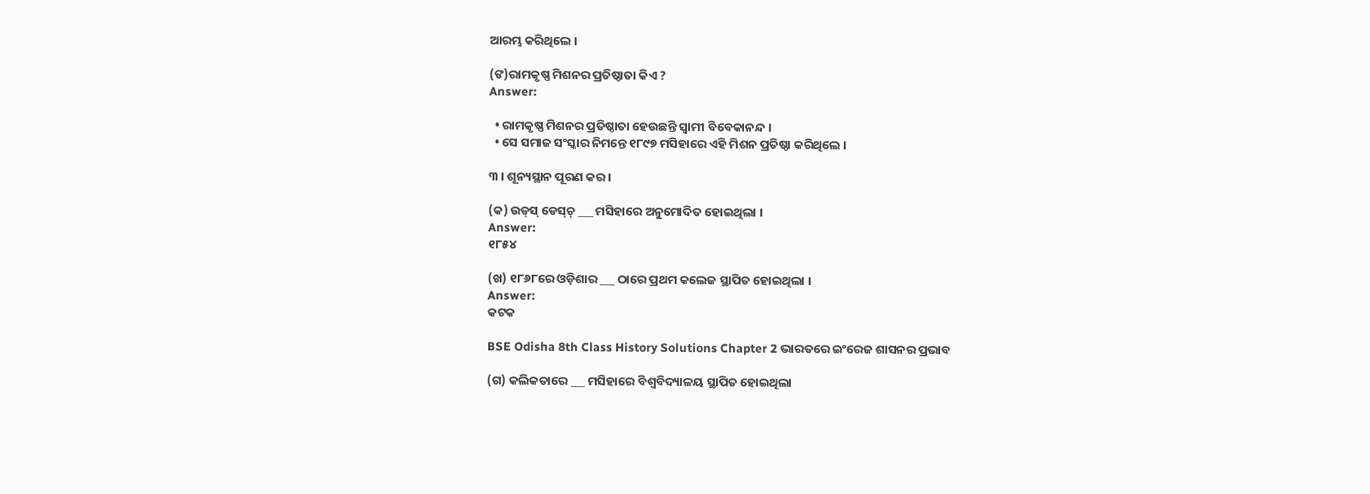ଆରମ୍ଭ କରିଥିଲେ ।

(ଙ)ରାମକୃଷ୍ଣ ମିଶନର ପ୍ରତିଷ୍ଠାତା କିଏ ?
Answer:

  • ରାମକୃଷ୍ଣ ମିଶନର ପ୍ରତିଷ୍ଠାତା ହେଉଛନ୍ତି ସ୍ଵାମୀ ବିବେକାନନ୍ଦ ।
  • ସେ ସମାଜ ସଂସ୍କାର ନିମନ୍ତେ ୧୮୯୭ ମସିହାରେ ଏହି ମିଶନ ପ୍ରତିଷ୍ଠା କରିଥିଲେ ।

୩ । ଶୂନ୍ୟସ୍ଥାନ ପୂରଣ କର ।

(କ) ଉଡ୍‌ସ୍ ଡେସ୍‌ଚ୍ ___ ମସିହାରେ ଅନୁମୋଦିତ ହୋଇଥିଲା ।
Answer:
୧୮୫୪

(ଖ) ୧୮୬୮ରେ ଓଡ଼ିଶାର ___ ଠାରେ ପ୍ରଥମ କଲେଜ ସ୍ଥାପିତ ହୋଇଥିଲା ।
Answer:
କଟକ

BSE Odisha 8th Class History Solutions Chapter 2 ଭାରତରେ ଇଂରେଜ ଶାସନର ପ୍ରଭାବ

(ଗ) କଲିକତାରେ ___ ମସିହାରେ ବିଶ୍ୱବିଦ୍ୟାଳୟ ସ୍ଥାପିତ ହୋଇଥିଲା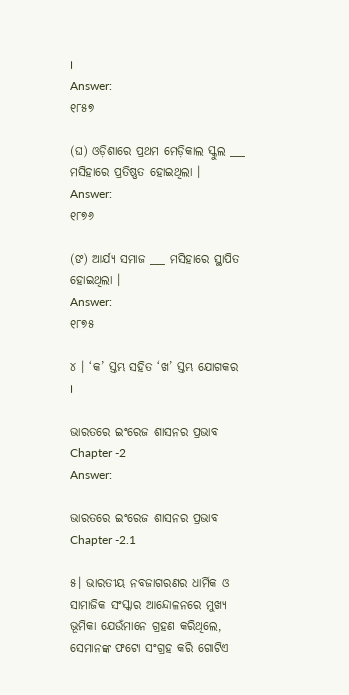।
Answer:
୧୮୫୭

(ଘ) ଓଡ଼ିଶାରେ ପ୍ରଥମ ମେଡ଼ିକାଲ ସ୍କୁଲ ___ ମସିହାରେ ପ୍ରତିଷ୍ଣତ ହୋଇଥିଲା ।
Answer:
୧୮୭୬

(ଙ) ଆର୍ଯ୍ୟ ସମାଜ ___ ମସିହାରେ ସ୍ଥାପିତ ହୋଇଥିଲା ।
Answer:
୧୮୭୫

୪ । ‘କ’ ସ୍ତମ୍ଭ ସହିତ ‘ଖ’ ସ୍ତମ୍ଭ ଯୋଗକର ।

ଭାରତରେ ଇଂରେଜ ଶାସନର ପ୍ରଭାବ Chapter -2
Answer:

ଭାରତରେ ଇଂରେଜ ଶାସନର ପ୍ରଭାବ Chapter -2.1

୫। ଭାରତୀୟ ନବଜାଗରଣର ଧାର୍ମିକ ଓ ସାମାଜିକ ସଂସ୍କାର ଆନ୍ଦୋଳନରେ ମୁଖ୍ୟ ଭୂମିକା ଯେଉଁମାନେ ଗ୍ରହଣ କରିଥିଲେ, ସେମାନଙ୍କ ଫଟୋ ସଂଗ୍ରହ କରି ଗୋଟିଏ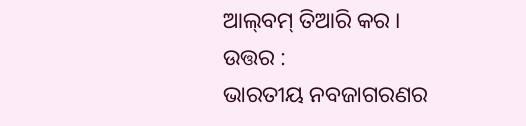ଆଲ୍‌ବମ୍ ତିଆରି କର ।
ଉତ୍ତର :
ଭାରତୀୟ ନବଜାଗରଣର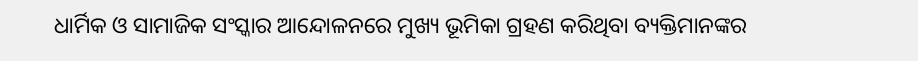ଧାର୍ମିକ ଓ ସାମାଜିକ ସଂସ୍କାର ଆନ୍ଦୋଳନରେ ମୁଖ୍ୟ ଭୂମିକା ଗ୍ରହଣ କରିଥିବା ବ୍ୟକ୍ତିମାନଙ୍କର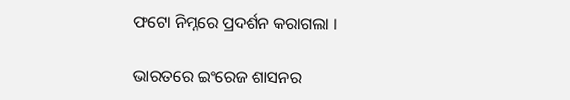ଫଟୋ ନିମ୍ନରେ ପ୍ରଦର୍ଶନ କରାଗଲା ।

ଭାରତରେ ଇଂରେଜ ଶାସନର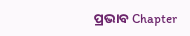ପ୍ରଭାବ Chapter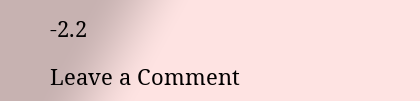-2.2

Leave a Comment